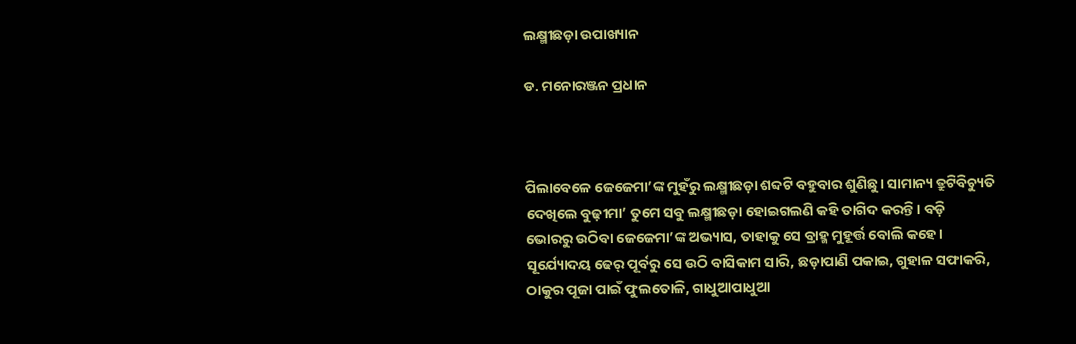ଲକ୍ଷ୍ମୀଛଡ଼ା ଉପାଖ୍ୟାନ

ଡ. ମନୋରଞ୍ଜନ ପ୍ରଧାନ



ପିଲାବେଳେ ଜେଜେମା’ଙ୍କ ମୁହଁରୁ ଲକ୍ଷ୍ମୀଛଡ଼ା ଶବ୍ଦଟି ବହୁବାର ଶୁଣିଛୁ। ସାମାନ୍ୟ ତ୍ରୁଟିବିଚ୍ୟୁତି ଦେଖିଲେ ବୁଢ଼ୀମା’ ତୁମେ ସବୁ ଲକ୍ଷ୍ମୀଛଡ଼ା ହୋଇଗଲଣି କହି ତାଗିଦ କରନ୍ତି। ବଡ଼ି ଭୋରରୁ ଉଠିବା ଜେଜେମା’ଙ୍କ ଅଭ୍ୟାସ, ତାହାକୁ ସେ ବ୍ରାହ୍ମ ମୁହୂର୍ତ୍ତ ବୋଲି କହେ। ସୂର୍ଯ୍ୟୋଦୟ ଢେର୍‌ ପୂର୍ବରୁ ସେ ଉଠି ବାସିକାମ ସାରି, ଛଡ଼ାପାଣି ପକାଇ, ଗୁହାଳ ସଫାକରି, ଠାକୁର ପୂଜା ପାଇଁ ଫୁଲତୋଳି, ଗାଧୁଆପାଧୁଆ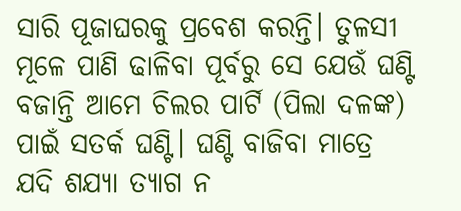ସାରି ପୂଜାଘରକୁ ପ୍ରବେଶ କରନ୍ତି। ତୁଳସୀ ମୂଳେ ପାଣି ଢାଳିବା ପୂର୍ବରୁ ସେ ଯେଉଁ ଘଣ୍ଟି ବଜାନ୍ତି ଆମେ ଚିଲର ପାର୍ଟି (ପିଲା ଦଳଙ୍କ) ପାଇଁ ସତର୍କ ଘଣ୍ଟି। ଘଣ୍ଟି ବାଜିବା ମାତ୍ରେ ଯଦି ଶଯ୍ୟା ତ୍ୟାଗ ନ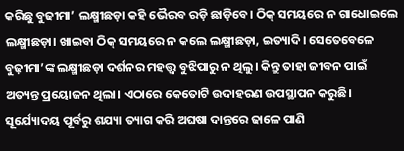କରିଛୁ ବୁଢୀମା’ ଲକ୍ଷ୍ମୀଛଡ଼ା କହି ଭୈରବ ରଡ଼ି ଛାଡ଼ିବେ। ଠିକ୍‌ ସମୟରେ ନ ଗାଧୋଇଲେ ଲକ୍ଷ୍ମୀଛଡ଼ା। ଖାଇବା ଠିକ୍‌ ସମୟରେ ନ କଲେ ଲକ୍ଷ୍ମୀଛଡ଼ା, ଇତ୍ୟାଦି। ସେତେବେଳେ ବୁଢ଼ୀମା’ଙ୍କ ଲକ୍ଷ୍ମୀଛଡ଼ା ଦର୍ଶନର ମହତ୍ତ୍ୱ ବୁଝିପାରୁ ନ ଥିଲୁ। କିନ୍ତୁ ତାହା ଜୀବନ ପାଇଁ ଅତ୍ୟନ୍ତ ପ୍ରୟୋଜନ ଥିଲା। ଏଠାରେ କେତୋଟି ଉଦାହରଣ ଉପସ୍ଥାପନ କରୁଛି।
ସୂର୍ଯ୍ୟୋଦୟ ପୂର୍ବରୁ ଶଯ୍ୟା ତ୍ୟାଗ କରି ଅଘଷା ଦାନ୍ତରେ ଢାଳେ ପାଣି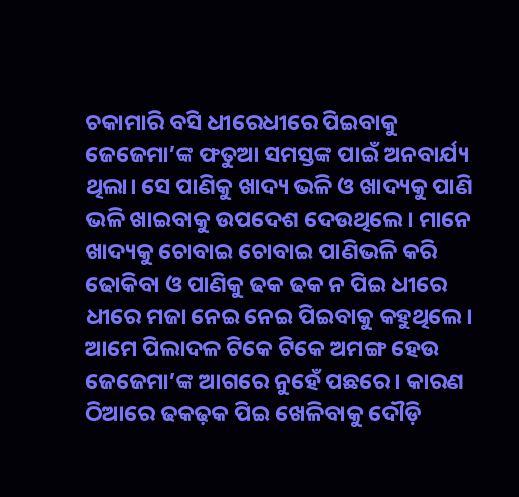ଚକାମାରି ବସି ଧୀରେଧୀରେ ପିଇବାକୁ ଜେଜେମା’ଙ୍କ ଫତୁଆ ସମସ୍ତଙ୍କ ପାଇଁ ଅନବାର୍ଯ୍ୟ ଥିଲା। ସେ ପାଣିକୁ ଖାଦ୍ୟ ଭଳି ଓ ଖାଦ୍ୟକୁ ପାଣି ଭଳି ଖାଇବାକୁ ଉପଦେଶ ଦେଉଥିଲେ। ମାନେ ଖାଦ୍ୟକୁ ଚୋବାଇ ଚୋବାଇ ପାଣିଭଳି କରି ଢୋକିବା ଓ ପାଣିକୁ ଢକ ଢକ ନ ପିଇ ଧୀରେ ଧୀରେ ମଜା ନେଇ ନେଇ ପିଇବାକୁ କହୁଥିଲେ। ଆମେ ପିଲାଦଳ ଟିକେ ଟିକେ ଅମଙ୍ଗ ହେଉ ଜେଜେମା’ଙ୍କ ଆଗରେ ନୁହେଁ ପଛରେ। କାରଣ ଠିଆରେ ଢକଢ଼କ ପିଇ ଖେଳିବାକୁ ଦୌଡ଼ି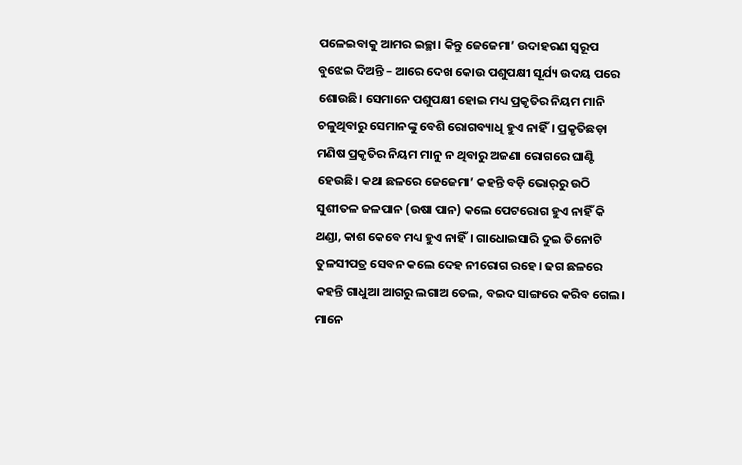ପଳେଇବାକୁ ଆମର ଇଚ୍ଛା। କିନ୍ତୁ ଜେଜେମା’ ଉଦାହରଣ ସ୍ବରୂପ ବୁଝେଇ ଦିଅନ୍ତି – ଆରେ ଦେଖ କୋଉ ପଶୁପକ୍ଷୀ ସୂର୍ଯ୍ୟ ଉଦୟ ପରେ ଶୋଉଛି। ସେମାନେ ପଶୁପକ୍ଷୀ ହୋଇ ମଧ୍ୟ ପ୍ରକୃତିର ନିୟମ ମାନି ଚଳୁଥିବାରୁ ସେମାନଙ୍କୁ ବେଶି ରୋଗବ୍ୟାଧି ହୁଏ ନାହିଁ। ପ୍ରକୃତିଛଡ଼ା ମଣିଷ ପ୍ରକୃତିର ନିୟମ ମାନୁ ନ ଥିବାରୁ ଅଜଣା ରୋଗରେ ଘାଣ୍ଟି ହେଉଛି। କଥା ଛଳରେ ଜେଜେମା’ କହନ୍ତି ବଡ଼ି ଭୋର୍‌ରୁ ଉଠି ସୁଶୀତଳ ଜଳପାନ (ଉଷା ପାନ) କଲେ ପେଟରୋଗ ହୁଏ ନାହିଁ କି ଥଣ୍ଡା, କାଶ କେବେ ମଧ୍ୟ ହୁଏ ନାହିଁ। ଗାଧୋଇସାରି ଦୁଇ ତିନୋଟି ତୁଳସୀପତ୍ର ସେବନ କଲେ ଦେହ ନୀରୋଗ ରହେ। ଢଗ ଛଳରେ କହନ୍ତି ଗାଧୁଆ ଆଗରୁ ଲଗାଅ ତେଲ, ବଇଦ ସାଙ୍ଗରେ କରିବ ଗେଲ। ମାନେ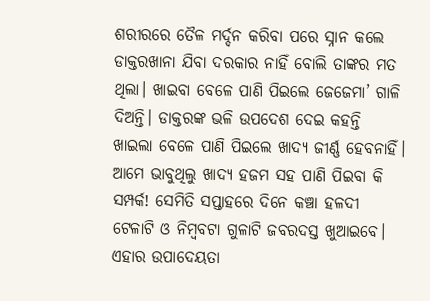ଶରୀରରେ ତୈଳ ମର୍ଦ୍ଦନ କରିବା ପରେ ସ୍ନାନ କଲେ ଡାକ୍ତରଖାନା ଯିବା ଦରକାର ନାହିଁ ବୋଲି ତାଙ୍କର ମତ ଥିଲା। ଖାଇବା ବେଳେ ପାଣି ପିଇଲେ ଜେଜେମା’ ଗାଳି ଦିଅନ୍ତି। ଡାକ୍ତରଙ୍କ ଭଳି ଉପଦେଶ ଦେଇ କହନ୍ତି ଖାଇଲା ବେଳେ ପାଣି ପିଇଲେ ଖାଦ୍ୟ ଜୀର୍ଣ୍ଣ ହେବନାହିଁ। ଆମେ ଭାବୁଥିଲୁ ଖାଦ୍ୟ ହଜମ ସହ ପାଣି ପିଇବା କି ସମ୍ପର୍କ! ସେମିତି ସପ୍ତାହରେ ଦିନେ କଞ୍ଚା ହଳଦୀ ଟେଳାଟି ଓ ନିମ୍ବବଟା ଗୁଳାଟି ଜବରଦସ୍ତ ଖୁଆଇବେ। ଏହାର ଉପାଦେୟତା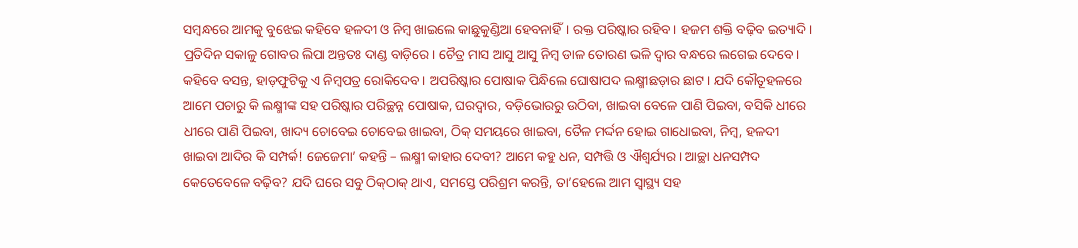ସମ୍ବନ୍ଧରେ ଆମକୁ ବୁଝେଇ କହିବେ ହଳଦୀ ଓ ନିମ୍ବ ଖାଇଲେ କାଛୁକୁଣ୍ଡିଆ ହେବନାହିଁ। ରକ୍ତ ପରିଷ୍କାର ରହିବ। ହଜମ ଶକ୍ତି ବଢ଼ିବ ଇତ୍ୟାଦି। ପ୍ରତିଦିନ ସକାଳୁ ଗୋବର ଲିପା ଅନ୍ତତଃ ଦାଣ୍ଡ ବାଡ଼ିରେ। ଚୈତ୍ର ମାସ ଆସୁ ଆସୁ ନିମ୍ବ ଡାଳ ତୋରଣ ଭଳି ଦ୍ବାର ବନ୍ଧରେ ଲଗେଇ ଦେବେ। କହିବେ ବସନ୍ତ, ହାଡ଼ଫୁଟିକୁ ଏ ନିମ୍ବପତ୍ର ରୋକିଦେବ। ଅପରିଷ୍କାର ପୋଷାକ ପିନ୍ଧିଲେ ଘୋଷାପଦ ଲକ୍ଷ୍ମୀଛଡ଼ାର ଛାଟ। ଯଦି କୌତୂହଳରେ ଆମେ ପଚାରୁ କି ଲକ୍ଷ୍ମୀଙ୍କ ସହ ପରିଷ୍କାର ପରିଚ୍ଛନ୍ନ ପୋଷାକ, ଘରଦ୍ୱାର, ବଡ଼ିଭୋରରୁ ଉଠିବା, ଖାଇବା ବେଳେ ପାଣି ପିଇବା, ବସିକି ଧୀରେ ଧୀରେ ପାଣି ପିଇବା, ଖାଦ୍ୟ ଚୋବେଇ ଚୋବେଇ ଖାଇବା, ଠିକ୍‌ ସମୟରେ ଖାଇବା, ତୈଳ ମର୍ଦ୍ଦନ ହୋଇ ଗାଧୋଇବା, ନିମ୍ବ, ହଳଦୀ ଖାଇବା ଆଦିର କି ସମ୍ପର୍କ! ଜେଜେମା’ କହନ୍ତି – ଲକ୍ଷ୍ମୀ କାହାର ଦେବୀ? ଆମେ କହୁ ଧନ, ସମ୍ପତ୍ତି ଓ ଐଶ୍ବର୍ଯ୍ୟର। ଆଚ୍ଛା ଧନସମ୍ପଦ କେତେବେଳେ ବଢ଼ିବ? ଯଦି ଘରେ ସବୁ ଠିକ୍‌ଠାକ୍‌ ଥାଏ, ସମସ୍ତେ ପରିଶ୍ରମ କରନ୍ତି, ତା’ହେଲେ ଆମ ସ୍ବାସ୍ଥ୍ୟ ସହ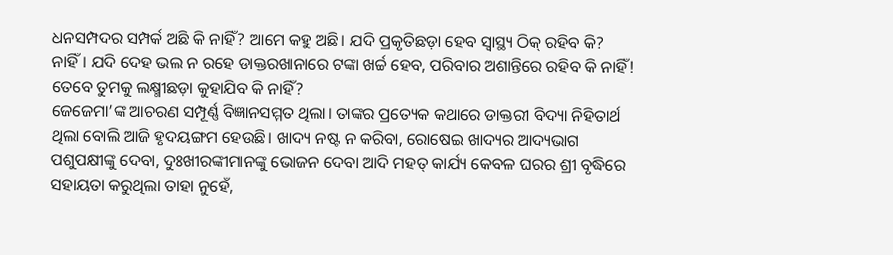ଧନସମ୍ପଦର ସମ୍ପର୍କ ଅଛି କି ନାହିଁ? ଆମେ କହୁ ଅଛି। ଯଦି ପ୍ରକୃତିଛଡ଼ା ହେବ ସ୍ବାସ୍ଥ୍ୟ ଠିକ୍‌ ରହିବ କି? ନାହିଁ। ଯଦି ଦେହ ଭଲ ନ ରହେ ଡାକ୍ତରଖାନାରେ ଟଙ୍କା ଖର୍ଚ୍ଚ ହେବ, ପରିବାର ଅଶାନ୍ତିରେ ରହିବ କି ନାହିଁ! ତେବେ ତୁମକୁ ଲକ୍ଷ୍ମୀଛଡ଼ା କୁହାଯିବ କି ନାହିଁ?
ଜେଜେମା’ଙ୍କ ଆଚରଣ ସମ୍ପୂର୍ଣ୍ଣ ବିଜ୍ଞାନସମ୍ମତ ଥିଲା। ତାଙ୍କର ପ୍ରତ୍ୟେକ କଥାରେ ଡାକ୍ତରୀ ବିଦ୍ୟା ନିହିତାର୍ଥ ଥିଲା ବୋଲି ଆଜି ହୃଦୟଙ୍ଗମ ହେଉଛି। ଖାଦ୍ୟ ନଷ୍ଟ ନ କରିବା, ରୋଷେଇ ଖାଦ୍ୟର ଆଦ୍ୟଭାଗ ପଶୁପକ୍ଷୀଙ୍କୁ ଦେବା, ଦୁଃଖୀରଙ୍କୀମାନଙ୍କୁ ଭୋଜନ ଦେବା ଆଦି ମହତ୍‌ କାର୍ଯ୍ୟ କେବଳ ଘରର ଶ୍ରୀ ବୃଦ୍ଧିରେ ସହାୟତା କରୁଥିଲା ତାହା ନୁହେଁ,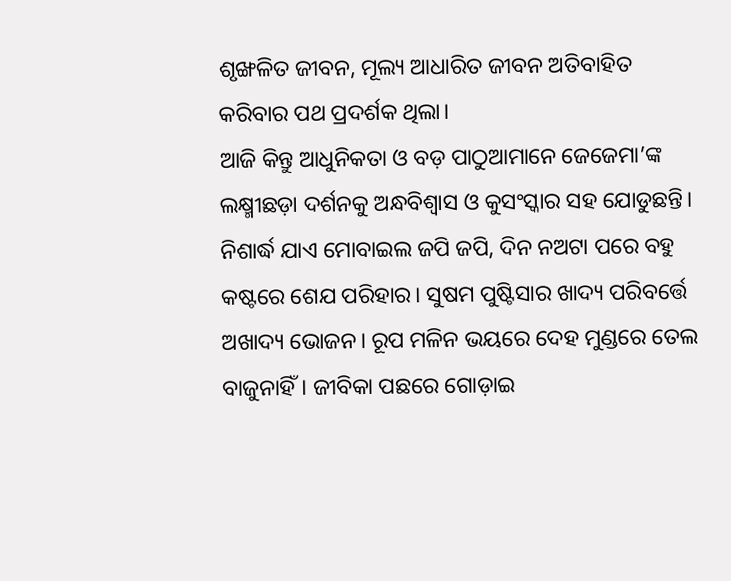ଶୃଙ୍ଖଳିତ ଜୀବନ, ମୂଲ୍ୟ ଆଧାରିତ ଜୀବନ ଅତିବାହିତ କରିବାର ପଥ ପ୍ରଦର୍ଶକ ଥିଲା।
ଆଜି କିନ୍ତୁ ଆଧୁନିକତା ଓ ବଡ଼ ପାଠୁଆମାନେ ଜେଜେମା’ଙ୍କ ଲକ୍ଷ୍ମୀଛଡ଼ା ଦର୍ଶନକୁ ଅନ୍ଧବିଶ୍ୱାସ ଓ କୁସଂସ୍କାର ସହ ଯୋଡୁଛନ୍ତି। ନିଶାର୍ଦ୍ଧ ଯାଏ ମୋବାଇଲ ଜପି ଜପି, ଦିନ ନଅଟା ପରେ ବହୁ କଷ୍ଟରେ ଶେଯ ପରିହାର। ସୁଷମ ପୁଷ୍ଟିସାର ଖାଦ୍ୟ ପରିବର୍ତ୍ତେ ଅଖାଦ୍ୟ ଭୋଜନ। ରୂପ ମଳିନ ଭୟରେ ଦେହ ମୁଣ୍ଡରେ ତେଲ ବାଜୁନାହିଁ। ଜୀବିକା ପଛରେ ଗୋଡ଼ାଇ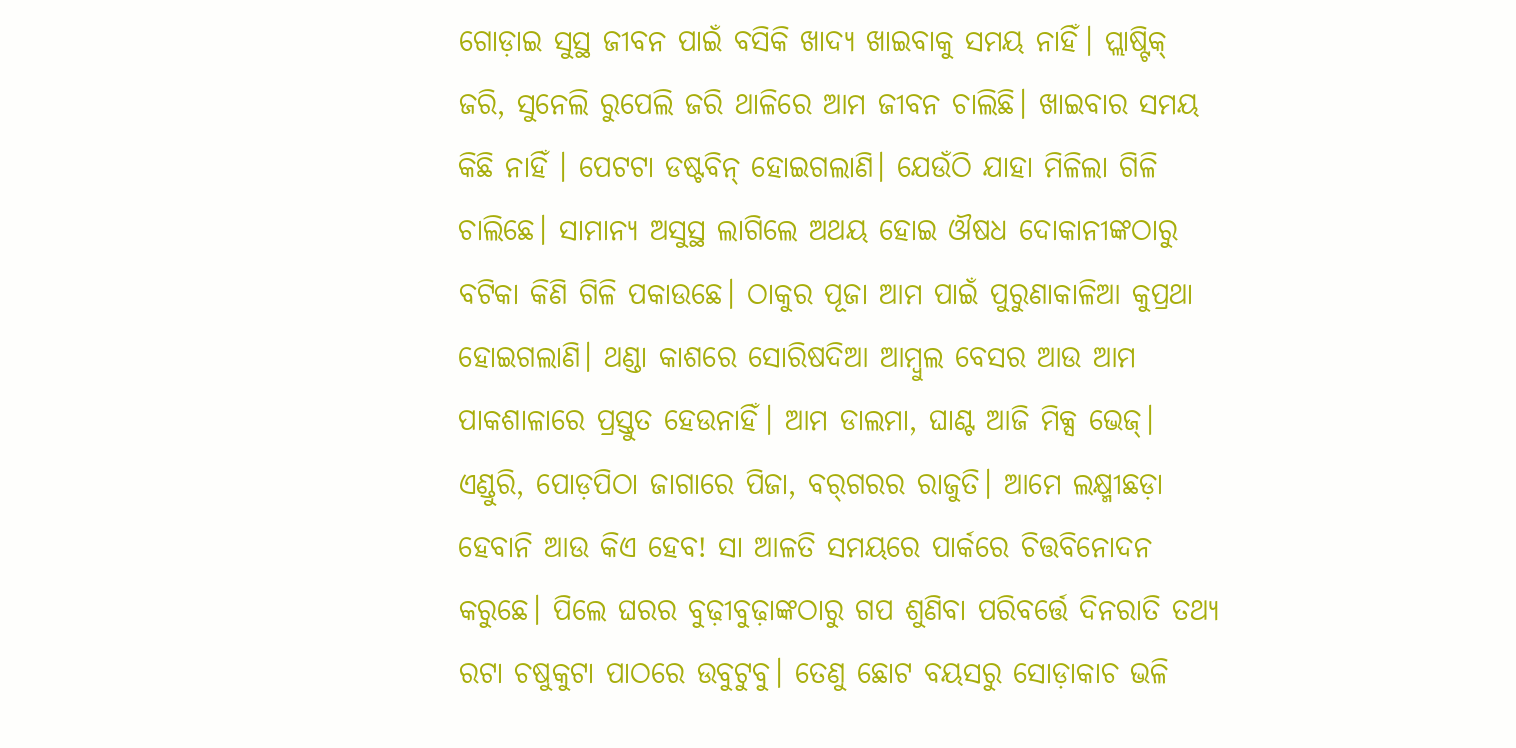ଗୋଡ଼ାଇ ସୁସ୍ଥ ଜୀବନ ପାଇଁ ବସିକି ଖାଦ୍ୟ ଖାଇବାକୁ ସମୟ ନାହିଁ। ପ୍ଲାଷ୍ଟିକ୍‌ ଜରି, ସୁନେଲି ରୁପେଲି ଜରି ଥାଳିରେ ଆମ ଜୀବନ ଚାଲିଛି। ଖାଇବାର ସମୟ କିଛି ନାହିଁ । ପେଟଟା ଡଷ୍ଟବିନ୍‌ ହୋଇଗଲାଣି। ଯେଉଁଠି ଯାହା ମିଳିଲା ଗିଳି ଚାଲିଛେ। ସାମାନ୍ୟ ଅସୁସ୍ଥ ଲାଗିଲେ ଅଥୟ ହୋଇ ଔଷଧ ଦୋକାନୀଙ୍କଠାରୁ ବଟିକା କିଣି ଗିଳି ପକାଉଛେ। ଠାକୁର ପୂଜା ଆମ ପାଇଁ ପୁରୁଣାକାଳିଆ କୁପ୍ରଥା ହୋଇଗଲାଣି। ଥଣ୍ଡା କାଶରେ ସୋରିଷଦିଆ ଆମ୍ବୁଲ ବେସର ଆଉ ଆମ ପାକଶାଳାରେ ପ୍ରସ୍ତୁତ ହେଉନାହିଁ। ଆମ ଡାଲମା, ଘାଣ୍ଟ ଆଜି ମିକ୍ସ ଭେଜ୍‌। ଏଣ୍ଡୁରି, ପୋଡ଼ପିଠା ଜାଗାରେ ପିଜା, ବର୍‌ଗରର ରାଜୁତି। ଆମେ ଲକ୍ଷ୍ମୀଛଡ଼ା ହେବାନି ଆଉ କିଏ ହେବ! ସା ଆଳତି ସମୟରେ ପାର୍କରେ ଚିତ୍ତବିନୋଦନ କରୁଛେ। ପିଲେ ଘରର ବୁଢ଼ୀବୁଢ଼ାଙ୍କଠାରୁ ଗପ ଶୁଣିବା ପରିବର୍ତ୍ତେ ଦିନରାତି ତଥ୍ୟ ରଟା ଚଷୁକୁଟା ପାଠରେ ଉବୁଟୁବୁ। ତେଣୁ ଛୋଟ ବୟସରୁ ସୋଡ଼ାକାଚ ଭଳି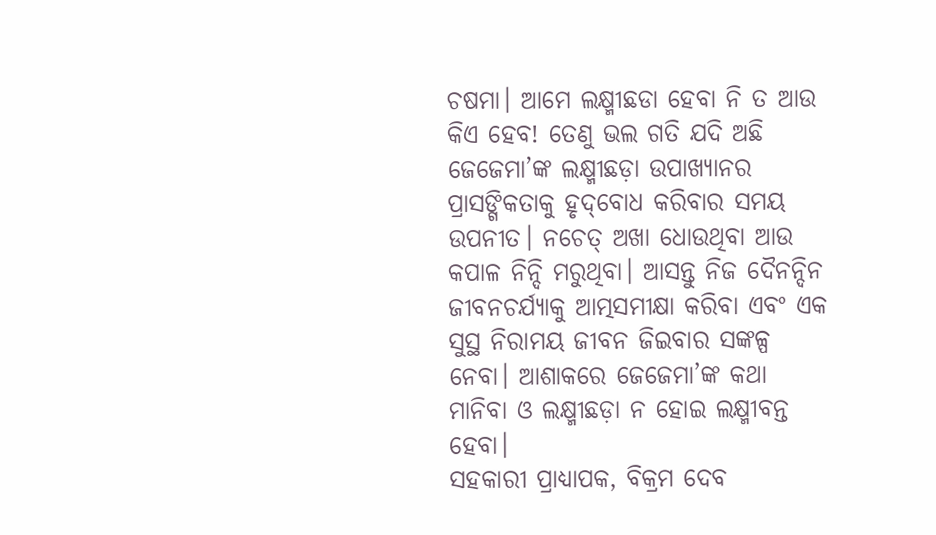ଚଷମା। ଆମେ ଲକ୍ଷ୍ମୀଛଡା ହେବା ନି ତ ଆଉ କିଏ ହେବ! ତେଣୁ ଭଲ ଗତି ଯଦି ଅଛି ଜେଜେମା’ଙ୍କ ଲକ୍ଷ୍ମୀଛଡ଼ା ଉପାଖ୍ୟାନର ପ୍ରାସଙ୍ଗିକତାକୁ ହୃଦ୍‌ବୋଧ କରିବାର ସମୟ ଉପନୀତ। ନଚେତ୍‌ ଅଖା ଧୋଉଥିବା ଆଉ କପାଳ ନିନ୍ଦି ମରୁଥିବା। ଆସନ୍ତୁ ନିଜ ଦୈନନ୍ଦିନ ଜୀବନଚର୍ଯ୍ୟାକୁ ଆତ୍ମସମୀକ୍ଷା କରିବା ଏବଂ ଏକ ସୁସ୍ଥ ନିରାମୟ ଜୀବନ ଜିଇବାର ସଙ୍କଳ୍ପ ନେବା। ଆଶାକରେ ଜେଜେମା’ଙ୍କ କଥା ମାନିବା ଓ ଲକ୍ଷ୍ମୀଛଡ଼ା ନ ହୋଇ ଲକ୍ଷ୍ମୀବନ୍ତ ହେବା।
ସହକାରୀ ପ୍ରାଧ୍ୟାପକ, ବିକ୍ରମ ଦେବ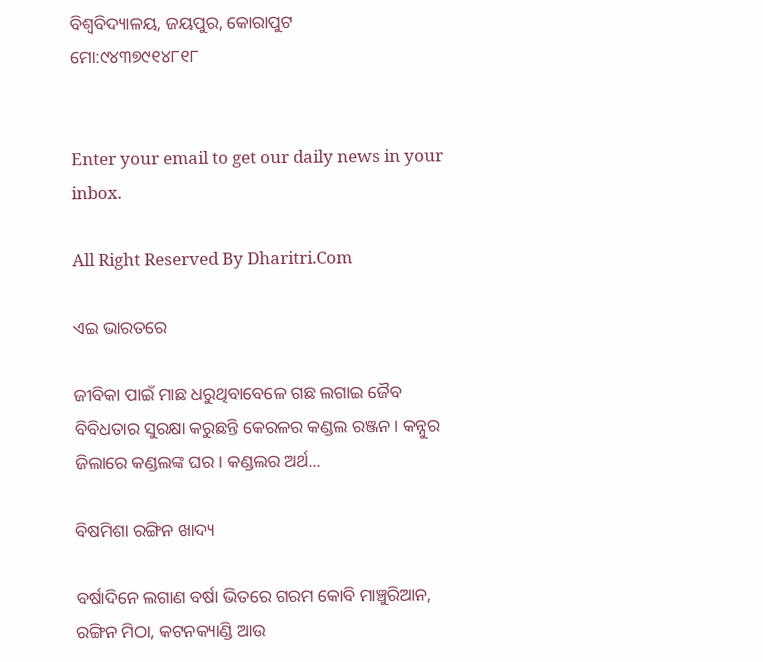ବିଶ୍ବବିଦ୍ୟାଳୟ, ଜୟପୁର, କୋରାପୁଟ
ମୋ:୯୪୩୭୯୧୪୮୧୮


Enter your email to get our daily news in your inbox.

All Right Reserved By Dharitri.Com

ଏଇ ଭାରତରେ

ଜୀବିକା ପାଇଁ ମାଛ ଧରୁଥିବାବେଳେ ଗଛ ଲଗାଇ ଜୈବ ବିବିଧତାର ସୁରକ୍ଷା କରୁଛନ୍ତି କେରଳର କଣ୍ଡଲ ରଞ୍ଜନ। କନ୍ନୁର ଜିଲାରେ କଣ୍ଡଲଙ୍କ ଘର। କଣ୍ଡଲର ଅର୍ଥ...

ବିଷମିଶା ରଙ୍ଗିନ ଖାଦ୍ୟ

ବର୍ଷାଦିନେ ଲଗାଣ ବର୍ଷା ଭିତରେ ଗରମ କୋବି ମାଞ୍ଚୁରିଆନ, ରଙ୍ଗିନ ମିଠା, କଟନକ୍ୟାଣ୍ଡି ଆଉ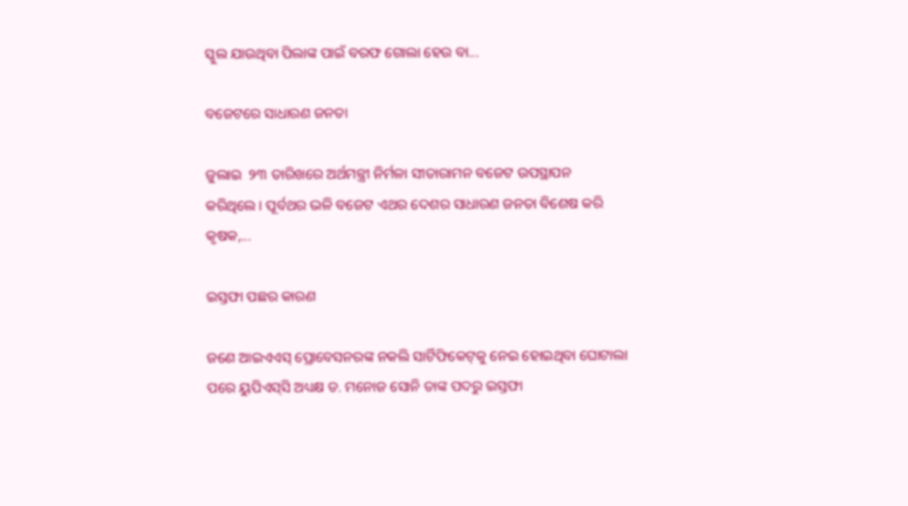ସ୍କୁଲ ଯାଉଥିବା ପିଲାଙ୍କ ପାଇଁ ବରଫ ଗୋଲା ହେଉ ବା...

ବଜେଟରେ ସାଧାରଣ ଜନତା

ଜୁଲାଇ  ୨୩ ତାରିଖରେ ଅର୍ଥମନ୍ତ୍ରୀ ନିର୍ମଳା ସୀତାରାମନ ବଜେଟ ଉପସ୍ଥାପନ କରିଥିଲେ। ପୂର୍ବଥର ଭଳି ବଜେଟ ଏଥର ଦେଶର ସାଧାରଣ ଜନତା ବିଶେଷ କରି କୃଷକ,...

ଇସ୍ତଫା ପଛର କାରଣ

ଜଣେ ଆଇଏଏସ୍‌ ପ୍ରୋବେସନରଙ୍କ ନକଲି ସାର୍ଟିଫିକେଟ୍‌କୁ ନେଇ ହୋଇଥିବା ଘୋଟାଲା ପରେ ୟୁପିଏସ୍‌ସି ଅଧ୍ୟକ୍ଷ ଡ. ମନୋଜ ସୋନି ତାଙ୍କ ପଦରୁ ଇସ୍ତଫା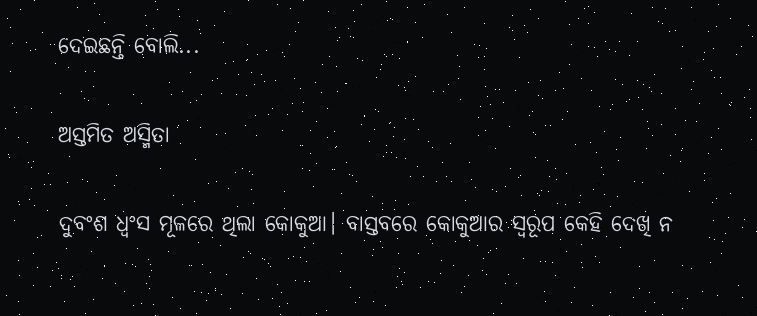ଦେଇଛନ୍ତି ବୋଲି...

ଅସ୍ତମିତ ଅସ୍ମିତା

ଦୁବଂଶ ଧ୍ବଂସ ମୂଳରେ ଥିଲା କୋକୁଆ। ବାସ୍ତବରେ କୋକୁଆର ସ୍ବରୂପ କେହି ଦେଖି ନ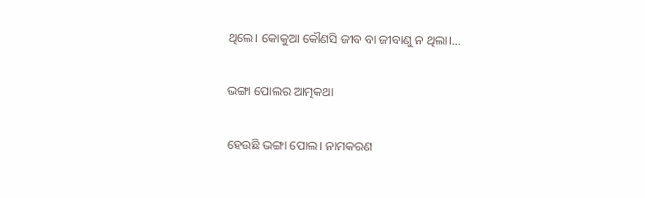ଥିଲେ। କୋକୁଆ କୌଣସି ଜୀବ ବା ଜୀବାଣୁ ନ ଥିଲା।...

ଭଙ୍ଗା ପୋଲର ଆତ୍ମକଥା

ହେଉଛି ଭଙ୍ଗା ପୋଲ। ନାମକରଣ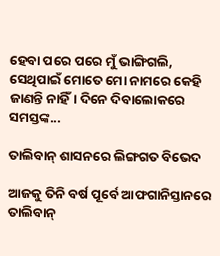ହେବା ପରେ ପରେ ମୁଁ ଭାଙ୍ଗିଗଲି, ସେଥିପାଇଁ ମୋତେ ମୋ ନାମରେ କେହି ଜାଣନ୍ତି ନାହିଁ। ଦିନେ ଦିବାଲୋକରେ ସମସ୍ତଙ୍କ...

ତାଲିବାନ୍‌ ଶାସନରେ ଲିଙ୍ଗଗତ ବିଭେଦ

ଆଜକୁ ତିନି ବର୍ଷ ପୂର୍ବେ ଆଫଗାନିସ୍ତାନରେ ତାଲିବାନ୍‌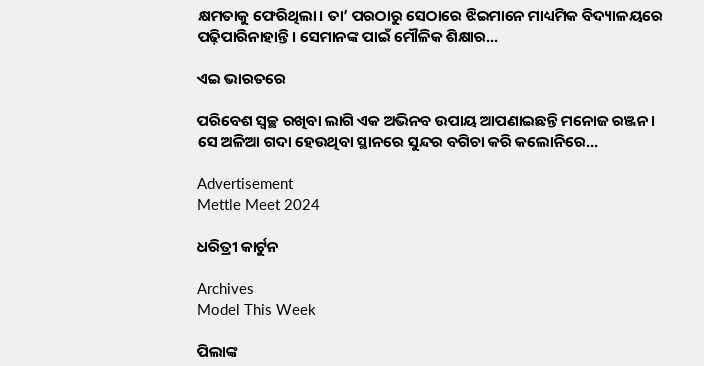କ୍ଷମତାକୁ ଫେରିଥିଲା। ତା’ ପରଠାରୁ ସେଠାରେ ଝିଇମାନେ ମାଧ୍ୟମିକ ବିଦ୍ୟାଳୟରେ ପଢ଼ିପାରିନାହାନ୍ତି। ସେମାନଙ୍କ ପାଇଁ ମୌଳିକ ଶିକ୍ଷାର...

ଏଇ ଭାରତରେ

ପରିବେଶ ସ୍ବଚ୍ଛ ରଖିବା ଲାଗି ଏକ ଅଭିନବ ଉପାୟ ଆପଣାଇଛନ୍ତି ମନୋଜ ରଞ୍ଜନ। ସେ ଅଳିଆ ଗଦା ହେଉଥିବା ସ୍ଥାନରେ ସୁନ୍ଦର ବଗିଚା କରି କଲୋନିରେ...

Advertisement
Mettle Meet 2024

ଧରିତ୍ରୀ କାର୍ଟୁନ

Archives
Model This Week

ପିଲାଙ୍କ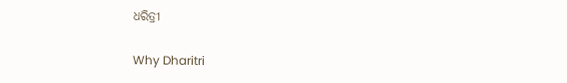ଧରିତ୍ରୀ

Why Dharitri